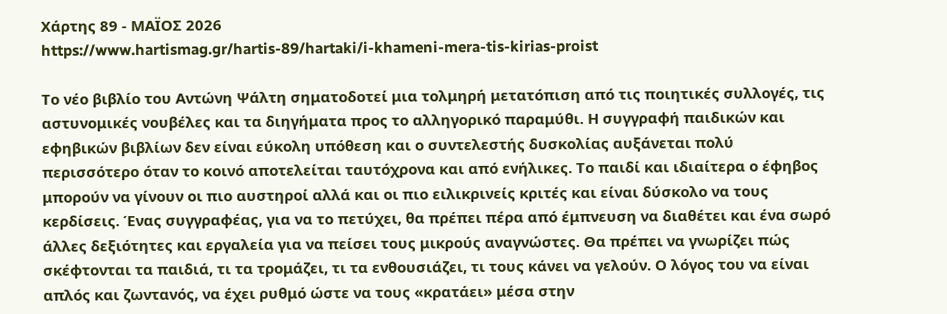Χάρτης 89 - ΜΑΪΟΣ 2026
https://www.hartismag.gr/hartis-89/hartaki/i-khameni-mera-tis-kirias-proist

Το νέο βιβλίο του Αντώνη Ψάλτη σηματοδοτεί μια τολμηρή μετατόπιση από τις ποιητικές συλλογές, τις αστυνομικές νουβέλες και τα διηγήματα προς το αλληγορικό παραμύθι. Η συγγραφή παιδικών και εφηβικών βιβλίων δεν είναι εύκολη υπόθεση και ο συντελεστής δυσκολίας αυξάνεται πολύ περισσότερο όταν το κοινό αποτελείται ταυτόχρονα και από ενήλικες. Το παιδί και ιδιαίτερα ο έφηβος μπορούν να γίνουν οι πιο αυστηροί αλλά και οι πιο ειλικρινείς κριτές και είναι δύσκολο να τους κερδίσεις. Ένας συγγραφέας, για να το πετύχει, θα πρέπει πέρα από έμπνευση να διαθέτει και ένα σωρό άλλες δεξιότητες και εργαλεία για να πείσει τους μικρούς αναγνώστες. Θα πρέπει να γνωρίζει πώς σκέφτονται τα παιδιά, τι τα τρομάζει, τι τα ενθουσιάζει, τι τους κάνει να γελούν. Ο λόγος του να είναι απλός και ζωντανός, να έχει ρυθμό ώστε να τους «κρατάει» μέσα στην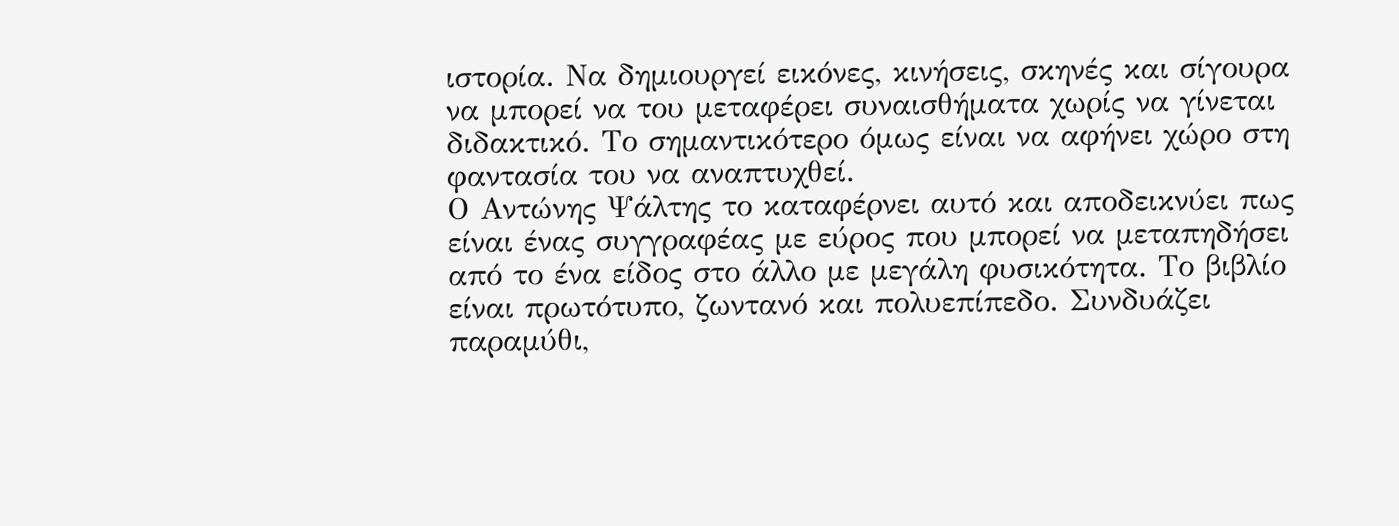ιστορία. Να δημιουργεί εικόνες, κινήσεις, σκηνές και σίγουρα να μπορεί να του μεταφέρει συναισθήματα χωρίς να γίνεται διδακτικό. Το σημαντικότερο όμως είναι να αφήνει χώρο στη φαντασία του να αναπτυχθεί.
Ο Αντώνης Ψάλτης το καταφέρνει αυτό και αποδεικνύει πως είναι ένας συγγραφέας με εύρος που μπορεί να μεταπηδήσει από το ένα είδος στο άλλο με μεγάλη φυσικότητα. Το βιβλίο είναι πρωτότυπο, ζωντανό και πολυεπίπεδο. Συνδυάζει παραμύθι,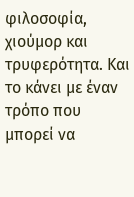φιλοσοφία, χιούμορ και τρυφερότητα. Και το κάνει με έναν τρόπο που μπορεί να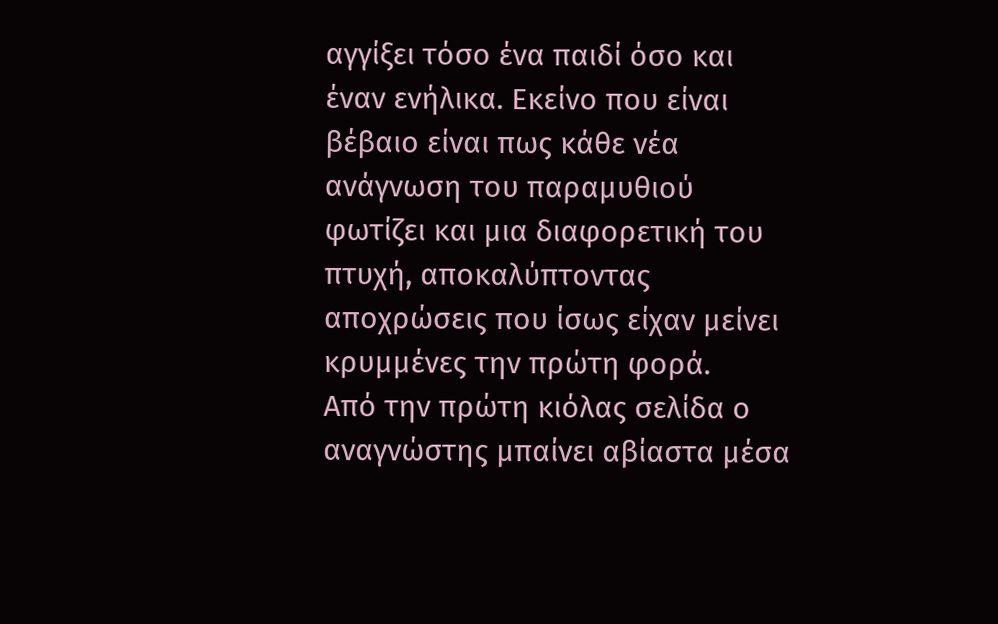αγγίξει τόσο ένα παιδί όσο και έναν ενήλικα. Εκείνο που είναι βέβαιο είναι πως κάθε νέα ανάγνωση του παραμυθιού φωτίζει και μια διαφορετική του πτυχή, αποκαλύπτοντας αποχρώσεις που ίσως είχαν μείνει κρυμμένες την πρώτη φορά.
Από την πρώτη κιόλας σελίδα ο αναγνώστης μπαίνει αβίαστα μέσα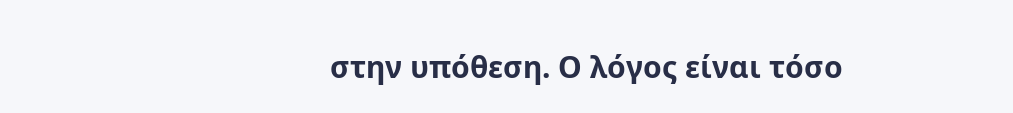στην υπόθεση. Ο λόγος είναι τόσο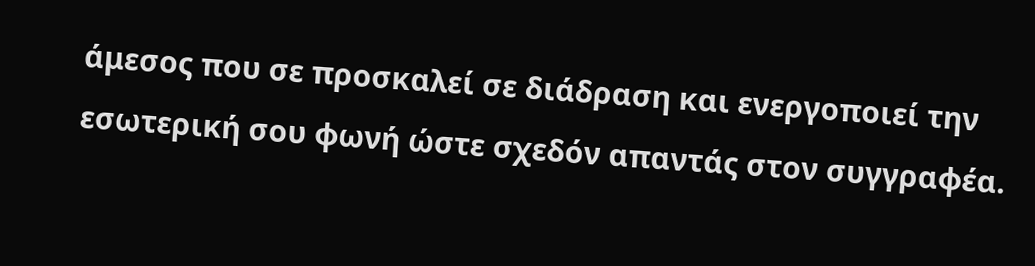άμεσος που σε προσκαλεί σε διάδραση και ενεργοποιεί την εσωτερική σου φωνή ώστε σχεδόν απαντάς στον συγγραφέα.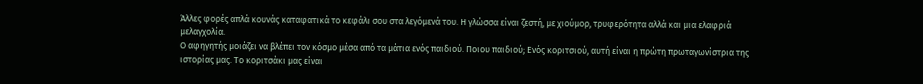Άλλες φορές απλά κουνάς καταφατικά το κεφάλι σου στα λεγόμενά του. Η γλώσσα είναι ζεστή, με χιούμορ, τρυφερότητα αλλά και μια ελαφριά μελαγχολία.
Ο αφηγητής μοιάζει να βλέπει τον κόσμο μέσα από τα μάτια ενός παιδιού. Ποιου παιδιού; Ενός κοριτσιού, αυτή είναι η πρώτη πρωταγωνίστρια της ιστορίας μας. Το κοριτσάκι μας είναι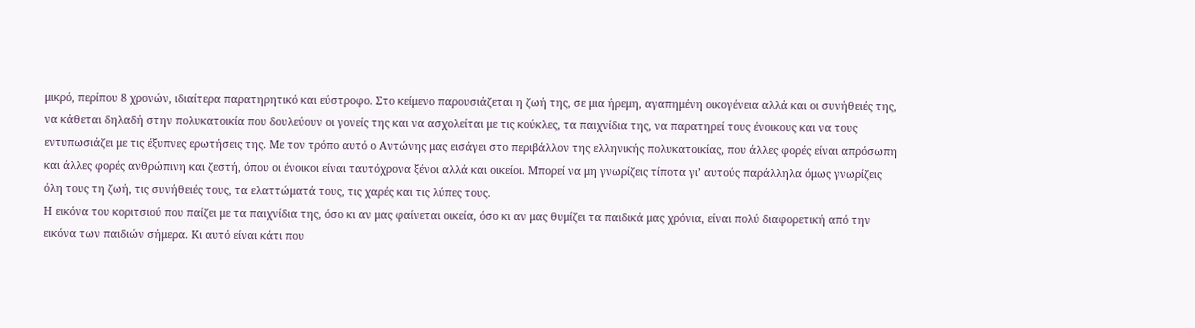μικρό, περίπου 8 χρονών, ιδιαίτερα παρατηρητικό και εύστροφο. Στο κείμενο παρουσιάζεται η ζωή της, σε μια ήρεμη, αγαπημένη οικογένεια αλλά και οι συνήθειές της, να κάθεται δηλαδή στην πολυκατοικία που δουλεύουν οι γονείς της και να ασχολείται με τις κούκλες, τα παιχνίδια της, να παρατηρεί τους ένοικους και να τους εντυπωσιάζει με τις έξυπνες ερωτήσεις της. Με τον τρόπο αυτό ο Αντώνης μας εισάγει στο περιβάλλον της ελληνικής πολυκατοικίας, που άλλες φορές είναι απρόσωπη και άλλες φορές ανθρώπινη και ζεστή, όπου οι ένοικοι είναι ταυτόχρονα ξένοι αλλά και οικείοι. Μπορεί να μη γνωρίζεις τίποτα γι’ αυτούς παράλληλα όμως γνωρίζεις όλη τους τη ζωή, τις συνήθειές τους, τα ελαττώματά τους, τις χαρές και τις λύπες τους.
Η εικόνα του κοριτσιού που παίζει με τα παιχνίδια της, όσο κι αν μας φαίνεται οικεία, όσο κι αν μας θυμίζει τα παιδικά μας χρόνια, είναι πολύ διαφορετική από την εικόνα των παιδιών σήμερα. Κι αυτό είναι κάτι που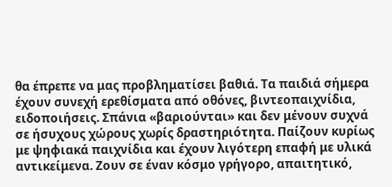θα έπρεπε να μας προβληματίσει βαθιά. Τα παιδιά σήμερα έχουν συνεχή ερεθίσματα από οθόνες, βιντεοπαιχνίδια, ειδοποιήσεις. Σπάνια «βαριούνται» και δεν μένουν συχνά σε ήσυχους χώρους χωρίς δραστηριότητα. Παίζουν κυρίως με ψηφιακά παιχνίδια και έχουν λιγότερη επαφή με υλικά αντικείμενα. Ζουν σε έναν κόσμο γρήγορο, απαιτητικό,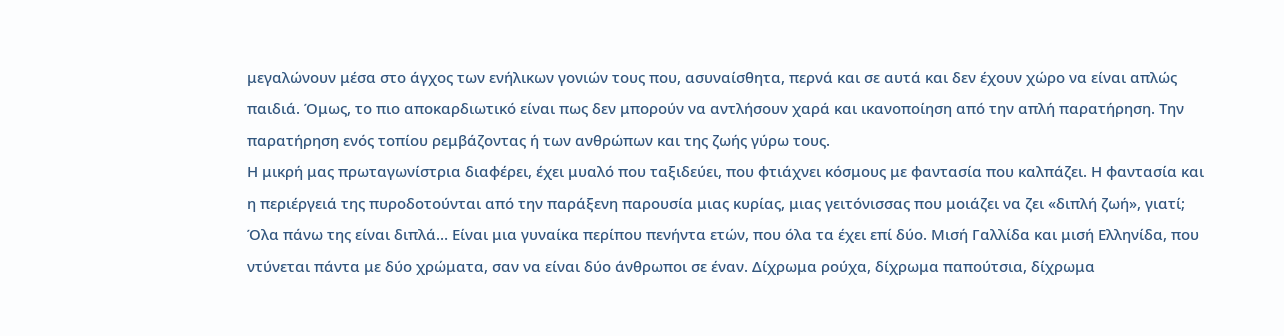μεγαλώνουν μέσα στο άγχος των ενήλικων γονιών τους που, ασυναίσθητα, περνά και σε αυτά και δεν έχουν χώρο να είναι απλώς παιδιά. Όμως, το πιο αποκαρδιωτικό είναι πως δεν μπορούν να αντλήσουν χαρά και ικανοποίηση από την απλή παρατήρηση. Την παρατήρηση ενός τοπίου ρεμβάζοντας ή των ανθρώπων και της ζωής γύρω τους.
Η μικρή μας πρωταγωνίστρια διαφέρει, έχει μυαλό που ταξιδεύει, που φτιάχνει κόσμους με φαντασία που καλπάζει. Η φαντασία και η περιέργειά της πυροδοτούνται από την παράξενη παρουσία μιας κυρίας, μιας γειτόνισσας που μοιάζει να ζει «διπλή ζωή», γιατί; Όλα πάνω της είναι διπλά… Είναι μια γυναίκα περίπου πενήντα ετών, που όλα τα έχει επί δύο. Μισή Γαλλίδα και μισή Ελληνίδα, που ντύνεται πάντα με δύο χρώματα, σαν να είναι δύο άνθρωποι σε έναν. Δίχρωμα ρούχα, δίχρωμα παπούτσια, δίχρωμα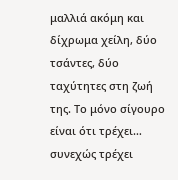μαλλιά ακόμη και δίχρωμα χείλη, δύο τσάντες, δύο ταχύτητες στη ζωή της. Το μόνο σίγουρο είναι ότι τρέχει… συνεχώς τρέχει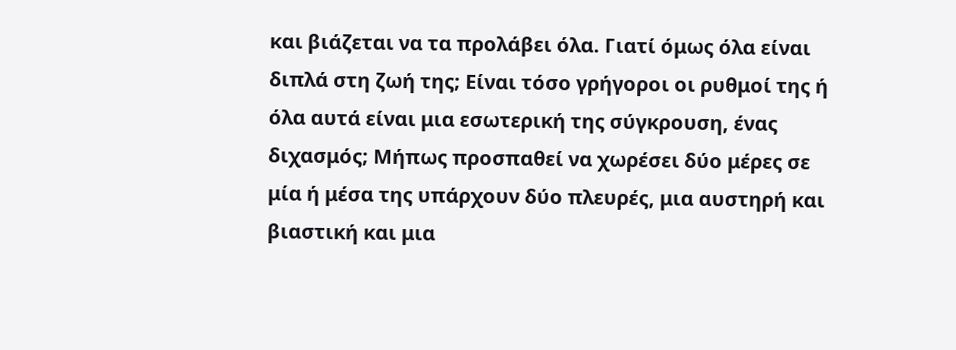και βιάζεται να τα προλάβει όλα. Γιατί όμως όλα είναι διπλά στη ζωή της; Είναι τόσο γρήγοροι οι ρυθμοί της ή όλα αυτά είναι μια εσωτερική της σύγκρουση, ένας διχασμός; Μήπως προσπαθεί να χωρέσει δύο μέρες σε μία ή μέσα της υπάρχουν δύο πλευρές, μια αυστηρή και βιαστική και μια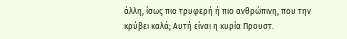άλλη, ίσως πιο τρυφερή ή πιο ανθρώπινη, που την κρύβει καλά; Αυτή είναι η κυρία Προυστ.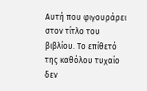Αυτή που φιγουράρει στον τίτλο του βιβλίου. Το επίθετό της καθόλου τυχαίο δεν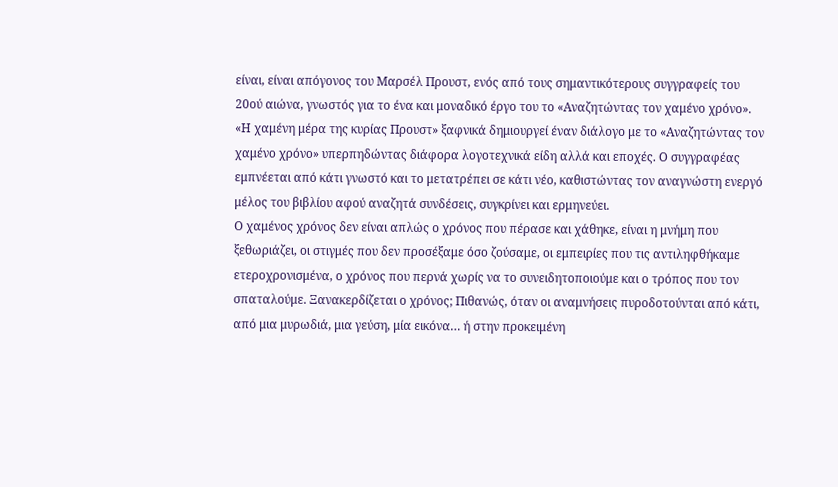είναι, είναι απόγονος του Μαρσέλ Προυστ, ενός από τους σημαντικότερους συγγραφείς του 20ού αιώνα, γνωστός για το ένα και μοναδικό έργο του το «Αναζητώντας τον χαμένο χρόνο». «Η χαμένη μέρα της κυρίας Προυστ» ξαφνικά δημιουργεί έναν διάλογο με το «Αναζητώντας τον χαμένο χρόνο» υπερπηδώντας διάφορα λογοτεχνικά είδη αλλά και εποχές. Ο συγγραφέας εμπνέεται από κάτι γνωστό και το μετατρέπει σε κάτι νέο, καθιστώντας τον αναγνώστη ενεργό μέλος του βιβλίου αφού αναζητά συνδέσεις, συγκρίνει και ερμηνεύει.
Ο χαμένος χρόνος δεν είναι απλώς ο χρόνος που πέρασε και χάθηκε, είναι η μνήμη που ξεθωριάζει, οι στιγμές που δεν προσέξαμε όσο ζούσαμε, οι εμπειρίες που τις αντιληφθήκαμε ετεροχρονισμένα, ο χρόνος που περνά χωρίς να το συνειδητοποιούμε και ο τρόπος που τον σπαταλούμε. Ξανακερδίζεται ο χρόνος; Πιθανώς, όταν οι αναμνήσεις πυροδοτούνται από κάτι, από μια μυρωδιά, μια γεύση, μία εικόνα… ή στην προκειμένη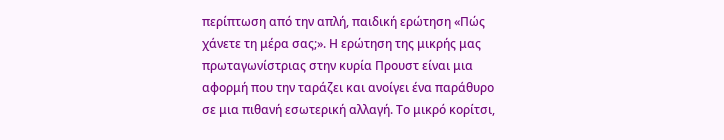περίπτωση από την απλή, παιδική ερώτηση «Πώς χάνετε τη μέρα σας;». Η ερώτηση της μικρής μας πρωταγωνίστριας στην κυρία Προυστ είναι μια αφορμή που την ταράζει και ανοίγει ένα παράθυρο σε μια πιθανή εσωτερική αλλαγή. Το μικρό κορίτσι,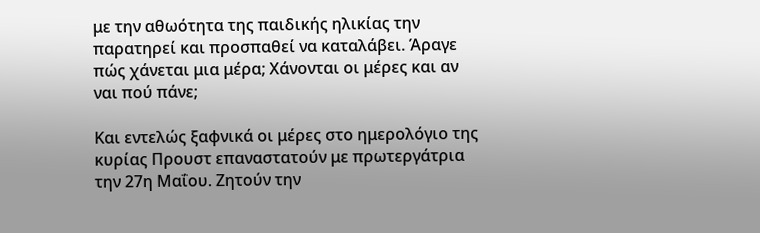με την αθωότητα της παιδικής ηλικίας την παρατηρεί και προσπαθεί να καταλάβει. Άραγε πώς χάνεται μια μέρα; Χάνονται οι μέρες και αν ναι πού πάνε;

Και εντελώς ξαφνικά οι μέρες στο ημερολόγιο της κυρίας Προυστ επαναστατούν με πρωτεργάτρια την 27η Μαΐου. Ζητούν την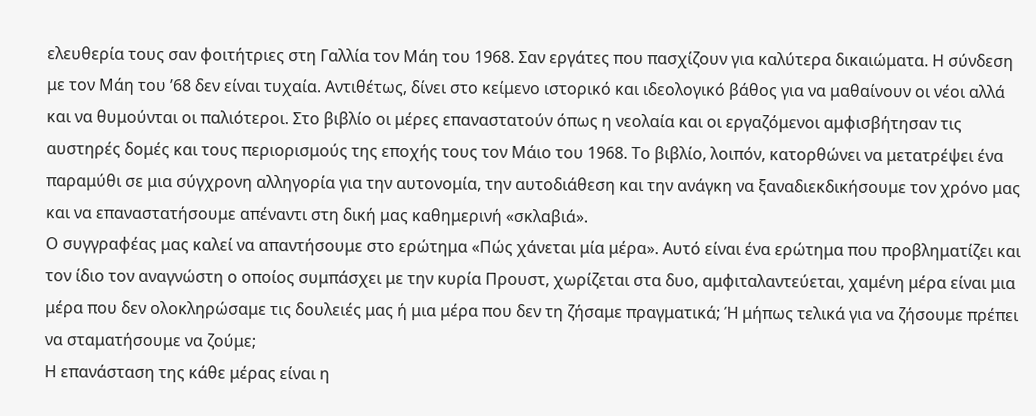ελευθερία τους σαν φοιτήτριες στη Γαλλία τον Μάη του 1968. Σαν εργάτες που πασχίζουν για καλύτερα δικαιώματα. Η σύνδεση με τον Μάη του ’68 δεν είναι τυχαία. Αντιθέτως, δίνει στο κείμενο ιστορικό και ιδεολογικό βάθος για να μαθαίνουν οι νέοι αλλά και να θυμούνται οι παλιότεροι. Στο βιβλίο οι μέρες επαναστατούν όπως η νεολαία και οι εργαζόμενοι αμφισβήτησαν τις αυστηρές δομές και τους περιορισμούς της εποχής τους τον Μάιο του 1968. Το βιβλίο, λοιπόν, κατορθώνει να μετατρέψει ένα παραμύθι σε μια σύγχρονη αλληγορία για την αυτονομία, την αυτοδιάθεση και την ανάγκη να ξαναδιεκδικήσουμε τον χρόνο μας και να επαναστατήσουμε απέναντι στη δική μας καθημερινή «σκλαβιά».
Ο συγγραφέας μας καλεί να απαντήσουμε στο ερώτημα «Πώς χάνεται μία μέρα». Αυτό είναι ένα ερώτημα που προβληματίζει και τον ίδιο τον αναγνώστη ο οποίος συμπάσχει με την κυρία Προυστ, χωρίζεται στα δυο, αμφιταλαντεύεται, χαμένη μέρα είναι μια μέρα που δεν ολοκληρώσαμε τις δουλειές μας ή μια μέρα που δεν τη ζήσαμε πραγματικά; Ή μήπως τελικά για να ζήσουμε πρέπει να σταματήσουμε να ζούμε;
Η επανάσταση της κάθε μέρας είναι η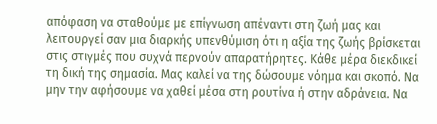απόφαση να σταθούμε με επίγνωση απέναντι στη ζωή μας και λειτουργεί σαν μια διαρκής υπενθύμιση ότι η αξία της ζωής βρίσκεται στις στιγμές που συχνά περνούν απαρατήρητες. Κάθε μέρα διεκδικεί τη δική της σημασία. Μας καλεί να της δώσουμε νόημα και σκοπό. Να μην την αφήσουμε να χαθεί μέσα στη ρουτίνα ή στην αδράνεια. Να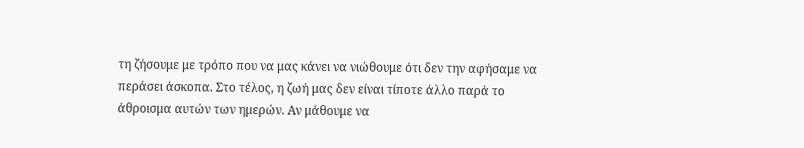τη ζήσουμε με τρόπο που να μας κάνει να νιώθουμε ότι δεν την αφήσαμε να περάσει άσκοπα. Στο τέλος, η ζωή μας δεν είναι τίποτε άλλο παρά το άθροισμα αυτών των ημερών. Αν μάθουμε να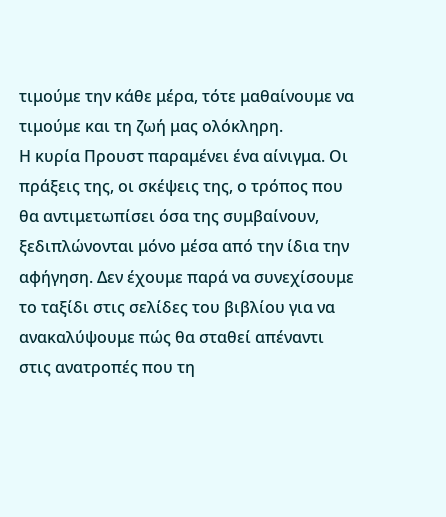τιμούμε την κάθε μέρα, τότε μαθαίνουμε να τιμούμε και τη ζωή μας ολόκληρη.
Η κυρία Προυστ παραμένει ένα αίνιγμα. Οι πράξεις της, οι σκέψεις της, ο τρόπος που θα αντιμετωπίσει όσα της συμβαίνουν, ξεδιπλώνονται μόνο μέσα από την ίδια την αφήγηση. Δεν έχουμε παρά να συνεχίσουμε το ταξίδι στις σελίδες του βιβλίου για να ανακαλύψουμε πώς θα σταθεί απέναντι στις ανατροπές που τη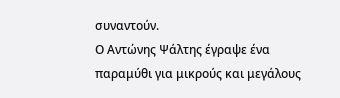συναντούν.
Ο Αντώνης Ψάλτης έγραψε ένα παραμύθι για μικρούς και μεγάλους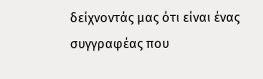δείχνοντάς μας ότι είναι ένας συγγραφέας που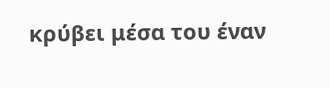κρύβει μέσα του έναν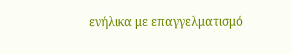ενήλικα με επαγγελματισμό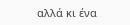αλλά κι ένα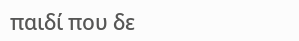παιδί που δε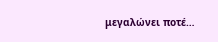μεγαλώνει ποτέ…